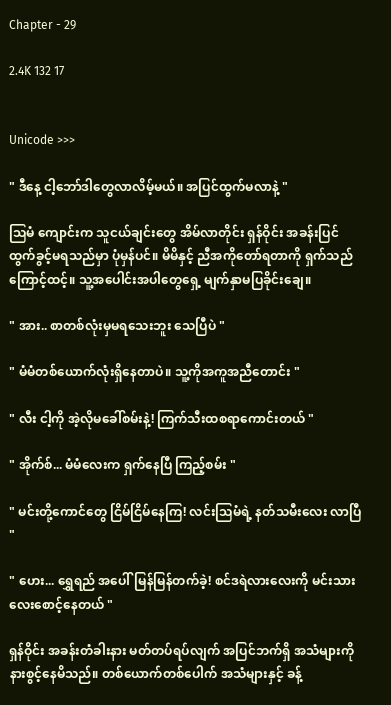Chapter - 29

2.4K 132 17


Unicode >>>

" ဒီနေ့ ငါ့ဘော်ဒါတွေလာလိမ့်မယ်။ အပြင်ထွက်မလာနဲ့ "

သြမံ ကျောင်းက သူငယ်ချင်းတွေ အိမ်လာတိုင်း ရှန်ဝိုင်း အခန်းပြင်ထွက်ခွင့်မရသည်မှာ ပုံမှန်ပင်။ မိမိနှင့် ညီအကိုတော်ရတာကို ရှက်သည်ကြောင့်ထင့်။ သူ့အပေါင်းအပါတွေရှေ့ မျက်နှာမပြခိုင်းချေ။

" အား.. စာတစ်လုံးမှမရသေးဘူး သေပြီပဲ "

" မံမံတစ်ယောက်လုံးရှိနေတာပဲ။ သူ့ကိုအကူအညီတောင်း "

" လီး ငါ့ကို အဲ့လိုမခေါ်စမ်းနဲ့! ကြက်သီးထစရာကောင်းတယ် "

" အိုက်စ်... မံမံလေးက ရှက်နေပြီ ကြည့်စမ်း "

" မင်းတို့ကောင်တွေ ငြိမ်ငြိမ်နေကြ! လင်းသြမံရဲ့ နတ်သမီးလေး လာပြီ "

" ဟေး... ရွှေရည် အပေါ်မြန်မြန်တက်ခဲ့! စင်ဒရဲလားလေးကို မင်းသားလေးစောင့်နေတယ် "

ရှန်ဝိုင်း အခန်းတံခါးနား မတ်တပ်ရပ်လျက် အပြင်ဘက်ရှိ အသံများကို နားစွင့်နေမိသည်။ တစ်ယောက်တစ်ပေါက် အသံများနှင့် ခန့်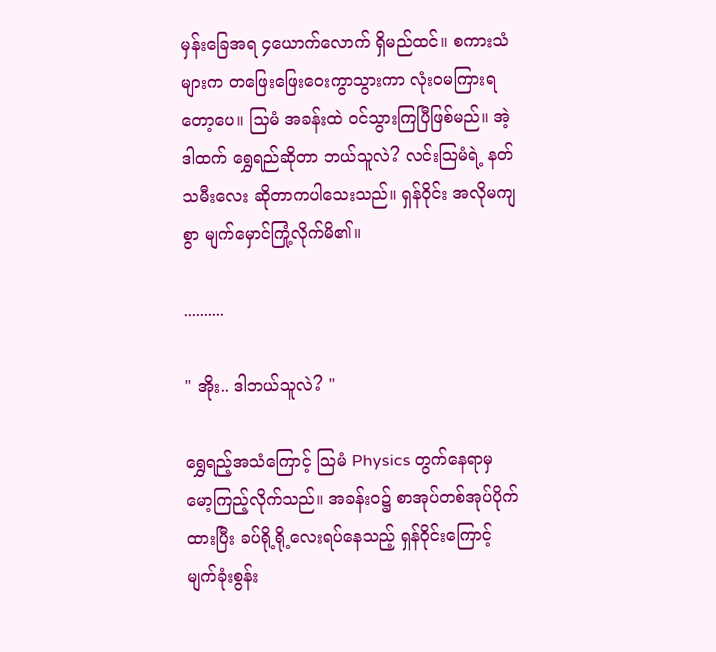မှန်းခြေအရ ၄ယောက်လောက် ရှိမည်ထင်။ စကားသံများက တဖြေးဖြေးဝေးကွာသွားကာ လုံးဝမကြားရတော့ပေ။ သြမံ အခန်းထဲ ဝင်သွားကြပြီဖြစ်မည်။ အဲ့ဒါထက် ရွှေရည်ဆိုတာ ဘယ်သူလဲ? လင်းသြမံရဲ့ နတ်သမီးလေး ဆိုတာကပါသေးသည်။ ရှန်ဝိုင်း အလိုမကျစွာ မျက်မှောင်ကြုံ့လိုက်မိ၏။

..........

" အိုး.. ဒါဘယ်သူလဲ? "

ရွှေရည့်အသံကြောင့် သြမံ Physics တွက်နေရာမှ မော့ကြည့်လိုက်သည်။ အခန်းဝ၌ စာအုပ်တစ်အုပ်ပိုက်ထားပြီး ခပ်ရို့ရို့လေးရပ်နေသည့် ရှန်ဝိုင်းကြောင့် မျက်ခုံးစွန်း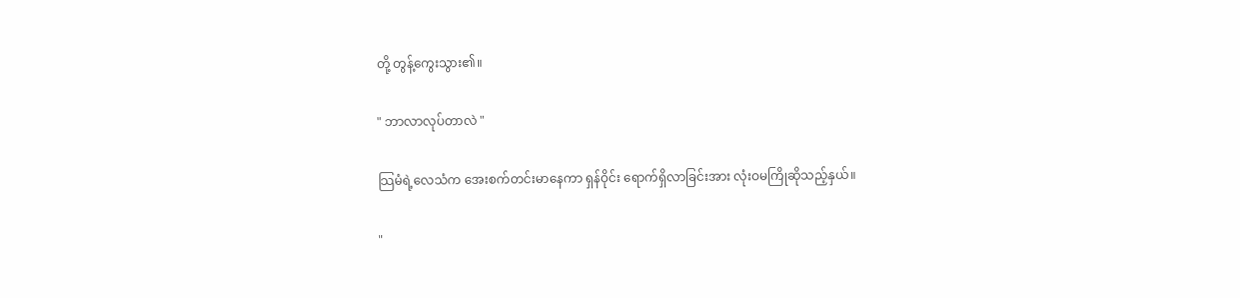တို့ တွန့်ကွေးသွား၏။

" ဘာလာလုပ်တာလဲ "

သြမံရဲ့လေသံက အေးစက်တင်းမာနေကာ ရှန်ဝိုင်း ရောက်ရှိလာခြင်းအား လုံးဝမကြိုဆိုသည့်နှယ်။

"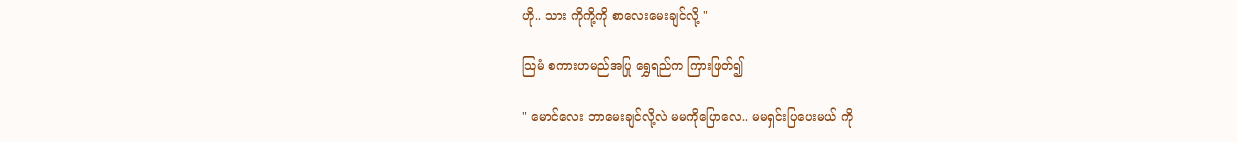ဟို.. သား ကိုကို့ကို စာလေးမေးချင်လို့ "

သြမံ စကားဟမည်အပြု ရွှေရည်က ကြားဖြတ်၍

" မောင်လေး ဘာမေးချင်လို့လဲ မမကိုပြောလေ.. မမရှင်းပြပေးမယ် ကို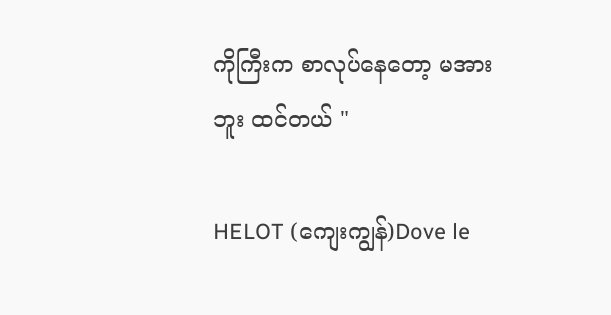ကိုကြီးက စာလုပ်နေတော့ မအားဘူး ထင်တယ် "

HELOT (ကျေးကျွန်)Dove le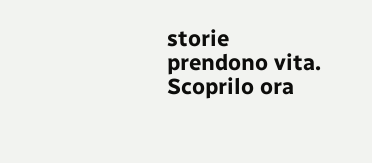storie prendono vita. Scoprilo ora